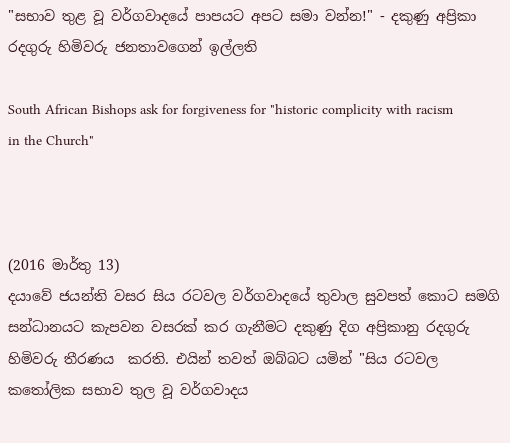"සභාව තුළ වූ වර්ගවාදයේ පාපයට අපට සමා වන්න!" - දකුණු අප්‍රිකා රදගුරු හිමිවරු ජනතාවගෙන් ඉල්ලති

South African Bishops ask for forgiveness for "historic complicity with racism in the Church"



(2016 මාර්තු 13)
දයාවේ ජයන්ති වසර සිය රටවල වර්ගවාදයේ තුවාල සුවපත් කොට සමගි සන්ධානයට කැපවන වසරක් කර ගැනීමට දකුණු දිග අප්‍රිකානු රදගුරු  හිමිවරු තීරණය  කරති. එයින් තවත් ඔබ්බට යමින් "සිය රටවල කතෝලික සභාව තුල වූ වර්ගවාදය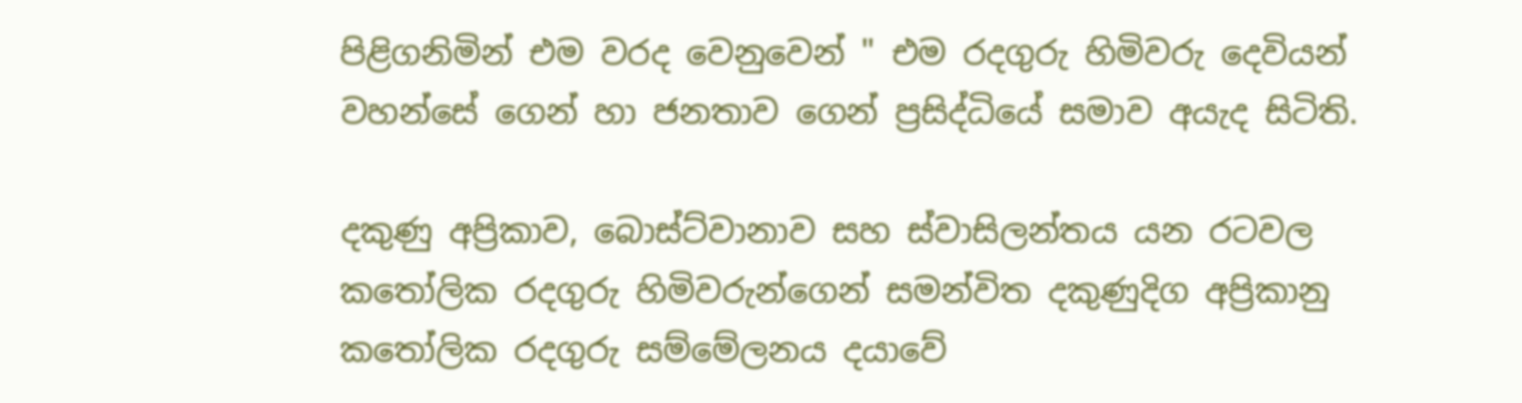පිළිගනිමින් එම වරද වෙනුවෙන් " එම රදගුරු හිමිවරු දෙවියන් වහන්සේ ගෙන් හා ජනතාව ගෙන් ප්‍රසිද්ධියේ සමාව අයැද සිටිති.

දකුණු අප්‍රිකාව, බොස්ට්වානාව සහ ස්වාසිලන්තය යන රටවල කතෝලික රදගුරු හිමිවරුන්ගෙන් සමන්විත දකුණුදිග අප්‍රිකානු කතෝලික රදගුරු සම්මේලනය දයාවේ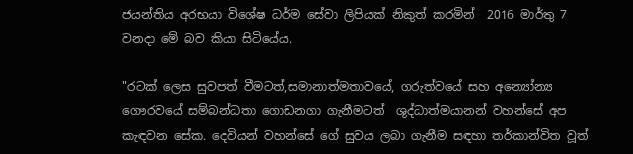ජයන්තිය අරභයා විශේෂ ධර්ම සේවා ලිපියක් නිකුත් කරමින්  2016 මාර්තු 7 වනදා මේ බව කියා සිටියේය.

"රටක් ලෙස සුවපත් වීමටත්,සමානාත්මතාවයේ, ගරුත්වයේ සහ අන්‍යෝන්‍ය ගෞරවයේ සම්බන්ධතා ගොඩනගා ගැනීමටත්  ශුද්ධාත්මයානන් වහන්සේ අප කැඳවන සේක. දෙවියන් වහන්සේ ගේ සුවය ලබා ගැනීම සඳහා තර්කාන්විත වූත්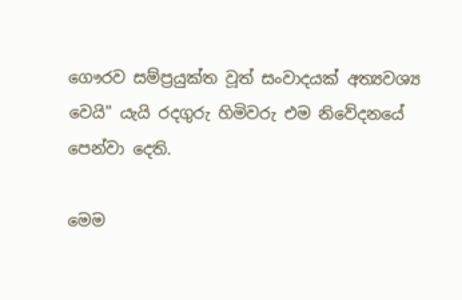ගෞරව සම්ප්‍රයුක්ත වූත් සංවාදයක් අත්‍යවශ්‍ය වෙයි" යැයි රදගුරු හිමිවරු එම නිවේදනයේ පෙන්වා දෙති.

මෙම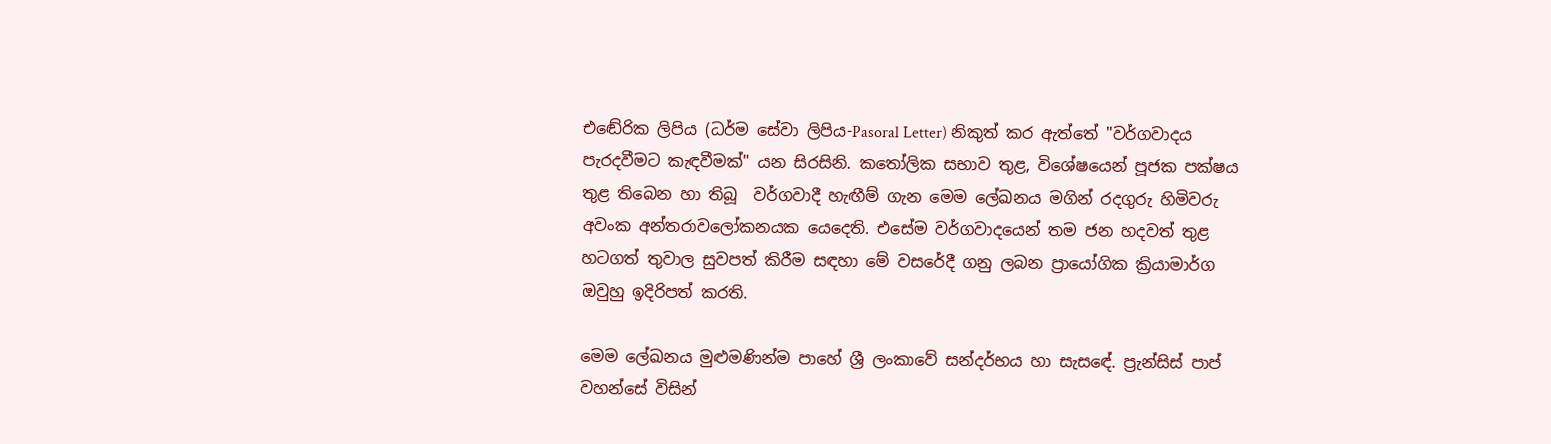එඬේරික ලිපිය (ධර්ම සේවා ලිපිය-Pasoral Letter) නිකුත් කර ඇත්තේ "වර්ගවාදය පැරදවීමට කැඳවීමක්" යන සිරසිනි. කතෝලික සභාව තුළ, විශේෂයෙන් පූජක පක්ෂය  තුළ තිබෙන හා තිබූ  වර්ගවාදී හැඟීම් ගැන මෙම ලේඛනය මගින් රදගුරු හිමිවරු අවංක අන්තරාවලෝකනයක යෙදෙති. එසේම වර්ගවාදයෙන් තම ජන හදවත් තුළ හටගත් තුවාල සුවපත් කිරීම සඳහා මේ වසරේදී ගනු ලබන ප්‍රායෝගික ක්‍රියාමාර්ග ඔවුහු ඉදිරිපත් කරති.

මෙම ලේඛනය මුළුමණින්ම පාහේ ශ්‍රී ලංකාවේ සන්දර්භය හා සැසඳේ. ප්‍රැන්සිස් පාප් වහන්සේ විසින්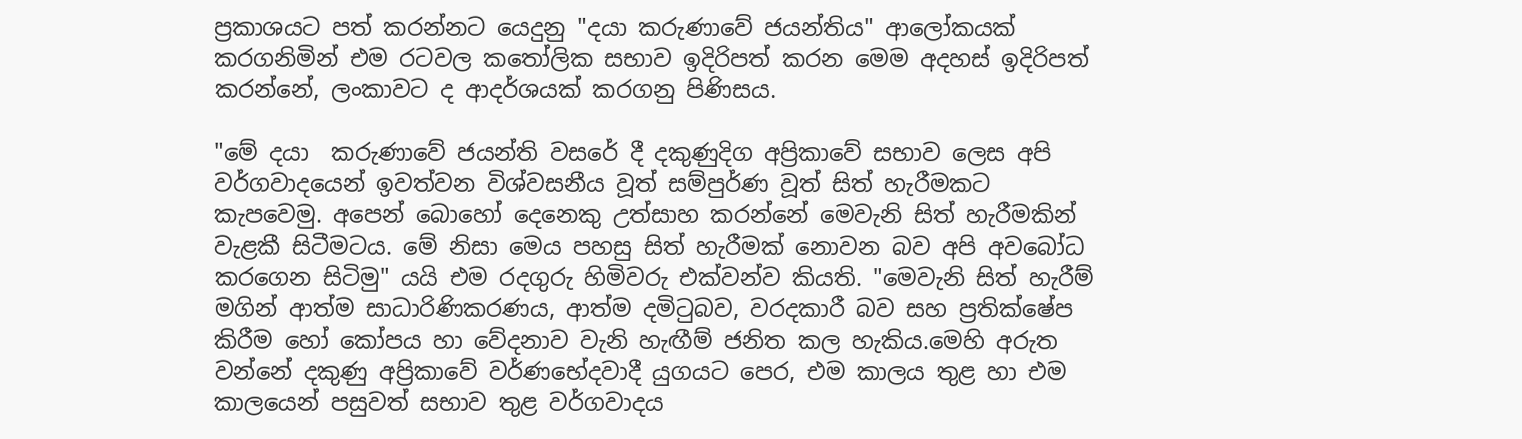ප්‍රකාශයට පත් කරන්නට යෙදුනු "දයා කරුණාවේ ජයන්තිය" ආලෝකයක් කරගනිමින් එම රටවල කතෝලික සභාව ඉදිරිපත් කරන මෙම අදහස් ඉදිරිපත් කරන්නේ, ලංකාවට ද ආදර්ශයක් කරගනු පිණිසය.

"මේ දයා  කරුණාවේ ජයන්ති වසරේ දී දකුණුදිග අප්‍රිකාවේ සභාව ලෙස අපි වර්ගවාදයෙන් ඉවත්වන විශ්වසනීය වූත් සම්පුර්ණ වූත් සිත් හැරීමකට කැපවෙමු. අපෙන් බොහෝ දෙනෙකු උත්සාහ කරන්නේ මෙවැනි සිත් හැරීමකින් වැළකී සිටීමටය. මේ නිසා මෙය පහසු සිත් හැරීමක් නොවන බව අපි අවබෝධ කරගෙන සිටිමු" යයි එම රදගුරු හිමිවරු එක්වන්ව කියති. "මෙවැනි සිත් හැරීම්  මගින් ආත්ම සාධාරිණිකරණය, ආත්ම දමිටුබව, වරදකාරී බව සහ ප්‍රතික්ෂේප කිරීම හෝ කෝපය හා වේදනාව වැනි හැඟීම් ජනිත කල හැකිය.මෙහි අරුත වන්නේ දකුණු අප්‍රිකාවේ වර්ණභේදවාදී යුගයට පෙර, එම කාලය තුළ හා එම කාලයෙන් පසුවත් සභාව තුළ වර්ගවාදය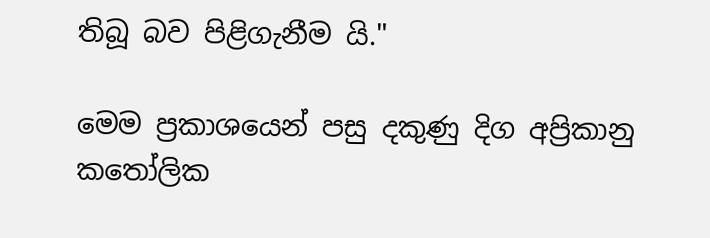තිබූ බව පිළිගැනීම යි."

මෙම ප්‍රකාශයෙන් පසු දකුණු දිග අප්‍රිකානු  කතෝලික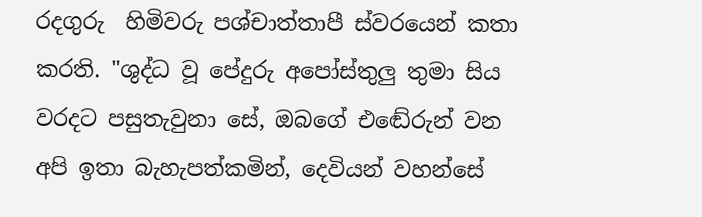රදගුරු  හිමිවරු පශ්චාත්තාපී ස්වරයෙන් කතා කරති. "ශුද්ධ වූ පේදුරු අපෝස්තුලු තුමා සිය වරදට පසුතැවුනා සේ, ඔබගේ එඬේරුන් වන අපි ඉතා බැහැපත්කමින්, දෙවියන් වහන්සේ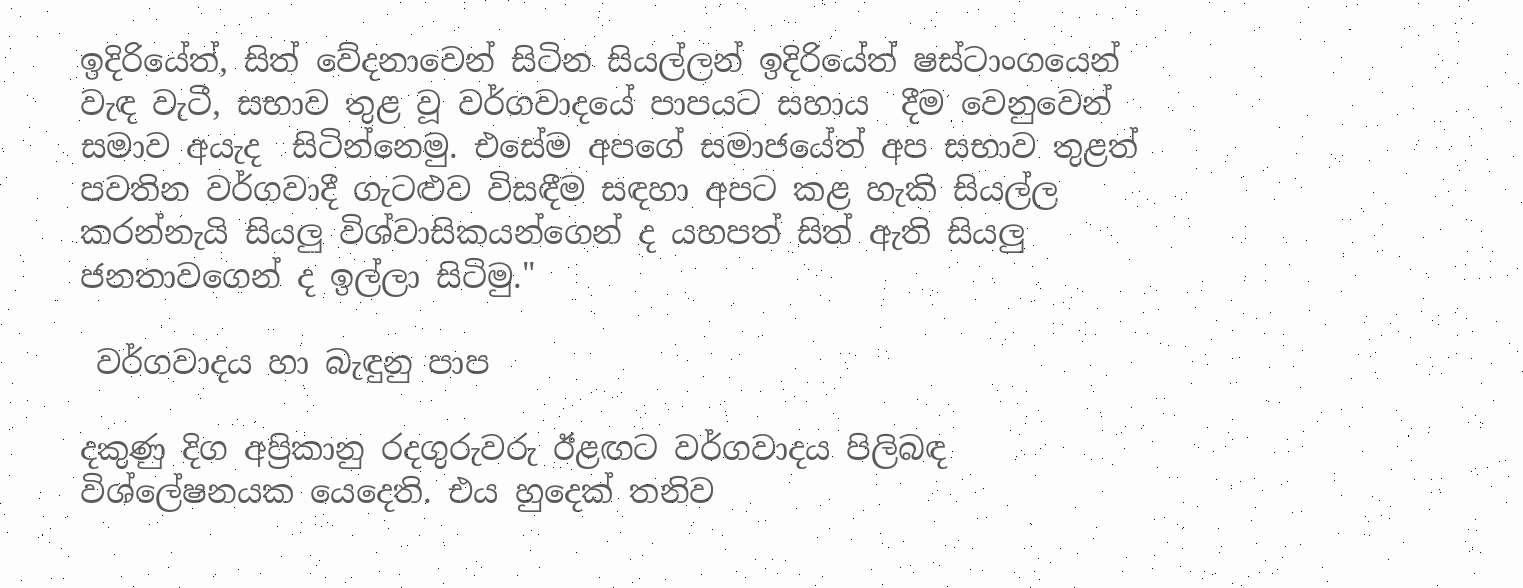ඉදිරියේත්, සිත් වේදනාවෙන් සිටින සියල්ලන් ඉදිරියේත් ෂස්ටාංගයෙන් වැඳ වැටී, සභාව තුළ වූ වර්ගවාදයේ පාපයට සහාය  දීම වෙනුවෙන් සමාව අයැද  සිටින්නෙමු. එසේම අපගේ සමාජයේත් අප සභාව තුළත් පවතින වර්ගවාදී ගැටළුව විසඳීම සඳහා අපට කළ හැකි සියල්ල කරන්නැයි සියලු විශ්වාසිකයන්ගෙන් ද යහපත් සිත් ඇති සියලු ජනතාවගෙන් ද ඉල්ලා සිටිමු."

 වර්ගවාදය හා බැඳුනු පාප

දකුණු දිග අප්‍රිකානු රදගුරුවරු ඊළඟට වර්ගවාදය පිලිබඳ විශ්ලේෂනයක යෙදෙති. එය හුදෙක් තනිව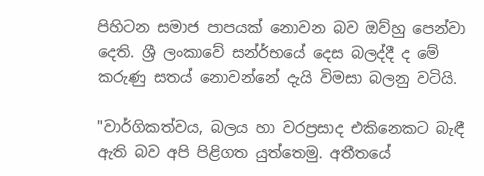පිහිටන සමාජ පාපයක් නොවන බව ඔව්හු පෙන්වා දෙති. ශ්‍රී ලංකාවේ සන්ර්භයේ දෙස බලද්දී ද මේ කරුණු සතය් නොවන්නේ දැයි විමසා බලනු වටියි.

"වාර්ගිකත්වය, බලය හා වරප්‍රසාද එකිනෙකට බැඳී ඇති බව අපි පිළිගත යුත්තෙමු. අතීතයේ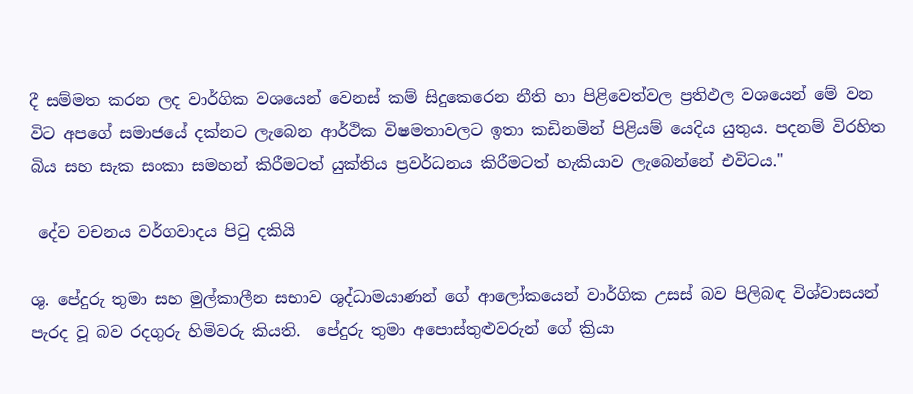දී සම්මත කරන ලද වාර්ගික වශයෙන් වෙනස් කම් සිදුකෙරෙන නීති හා පිළිවෙත්වල ප්‍රතිඵල වශයෙන් මේ වන විට අපගේ සමාජයේ දක්නට ලැබෙන ආර්ථික විෂමතාවලට ඉතා කඩිනමින් පිළියම් යෙදිය යුතුය. පදනම් විරහිත බිය සහ සැක සංකා සමහන් කිරීමටත් යුක්තිය ප්‍රවර්ධනය කිරීමටත් හැකියාව ලැබෙන්නේ එවිටය."

 දේව වචනය වර්ගවාදය පිටු දකියි

ශු. පේදුරු තුමා සහ මුල්කාලීන සභාව ශුද්ධාමයාණන් ගේ ආලෝකයෙන් වාර්ගික උසස් බව පිලිබඳ විශ්වාසයන් පැරද වූ බව රදගුරු හිමිවරු කියති.  පේදුරු තුමා අපොස්තුළුවරුන් ගේ ක්‍රියා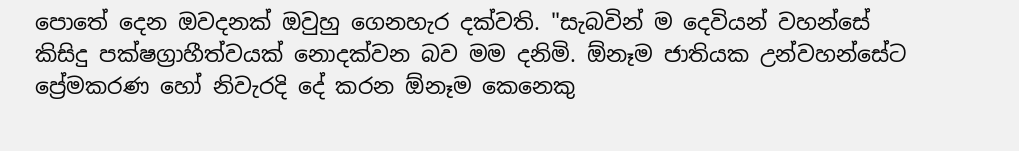පොතේ දෙන ඔවදනක් ඔවුහු ගෙනහැර දක්වති. "සැබවින් ම දෙවියන් වහන්සේ කිසිදු පක්ෂග්‍රාහීත්වයක් නොදක්වන බව මම දනිමි. ඕනෑම ජාතියක උන්වහන්සේට ප්‍රේමකරණ හෝ නිවැරදි දේ කරන ඕනෑම කෙනෙකු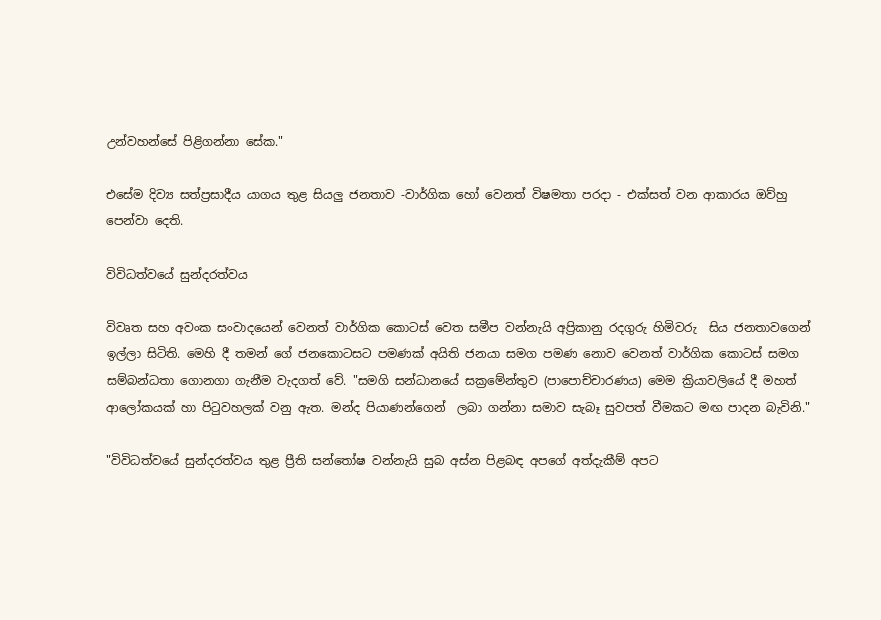උන්වහන්සේ පිළිගන්නා සේක."

එසේම දිව්‍ය සත්ප්‍රසාදීය යාගය තුළ සියලු ජනතාව -වාර්ගික හෝ වෙනත් විෂමතා පරදා - එක්සත් වන ආකාරය ඔව්හු පෙන්වා දෙති.

විවිධත්වයේ සුන්දරත්වය

විවෘත සහ අවංක සංවාදයෙන් වෙනත් වාර්ගික කොටස් වෙත සමීප වන්නැයි අප්‍රිකානු රදගුරු හිමිවරු  සිය ජනතාවගෙන් ඉල්ලා සිටිති. මෙහි දී තමන් ගේ ජනකොටසට පමණක් අයිති ජනයා සමග පමණ නොව වෙනත් වාර්ගික කොටස් සමග සම්බන්ධතා ගොනගා ගැනීම වැදගත් වේ. "සමගි සන්ධානයේ සක්‍රමේන්තුව (පාපොච්චාරණය) මෙම ක්‍රියාවලියේ දී මහත් ආලෝකයක් හා පිටුවහලක් වනු ඇත. මන්ද පියාණන්ගෙන්  ලබා ගන්නා සමාව සැබෑ සුවපත් වීමකට මඟ පාදන බැවිනි."

"විවිධත්වයේ සුන්දරත්වය තුළ ප්‍රීති සන්තෝෂ වන්නැයි සුබ අස්න පිළබඳ අපගේ අත්දැකීම් අපට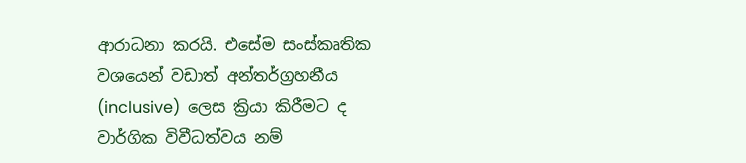ආරාධනා කරයි. එසේම සංස්කෘතික වශයෙන් වඩාත් අන්තර්ග්‍රහනීය (inclusive)  ලෙස ක්‍රියා කිරීමට ද වාර්ගික විවීධත්වය නම්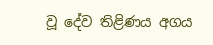වූ දේව තිළිණය අගය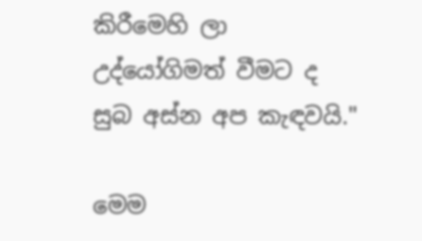කිරීමෙහි ලා උද්යෝගිමත් වීමට ද සුබ අස්න අප කැඳවයි."

මෙම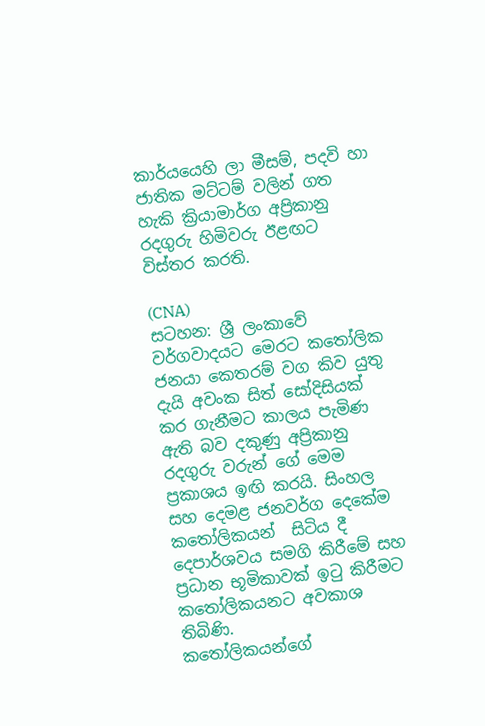කාර්යයෙහි ලා මීසම්, පදවි හා ජාතික මට්ටම් වලින් ගත හැකි ක්‍රියාමාර්ග අප්‍රිකානු රදගුරු හිමිවරු ඊළඟට විස්තර කරති.

(CNA)
සටහන: ශ්‍රී ලංකාවේ වර්ගවාදයට මෙරට කතෝලික ජනයා කෙතරම් වග කිව යුතු දැයි අවංක සිත් සෝදිසියක් කර ගැනීමට කාලය පැමිණ ඇති බව දකුණු අප්‍රිකානු රදගුරු වරුන් ගේ මෙම ප්‍රකාශය ඉඟි කරයි. සිංහල සහ දෙමළ ජනවර්ග දෙකේම කතෝලිකයන්  සිටිය දී දෙපාර්ශවය සමගි කිරීමේ සහ ප්‍රධාන භූමිකාවක් ඉටු කිරීමට කතෝලිකයනට අවකාශ තිබිණි.
කතෝලිකයන්ගේ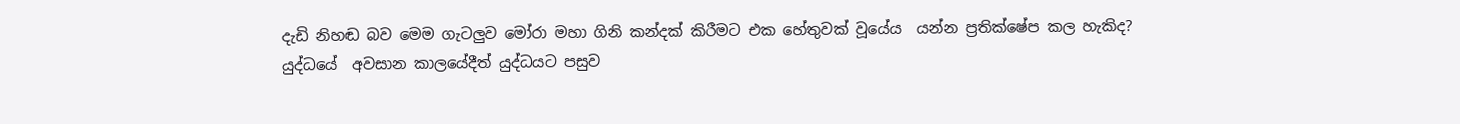දැඩි නිහඬ බව මෙම ගැටලුව මෝරා මහා ගිනි කන්දක් කිරීමට එක හේතුවක් වූයේය  යන්න ප්‍රතික්ෂේප කල හැකිද?
යුද්ධයේ  අවසාන කාලයේදීත් යුද්ධයට පසුව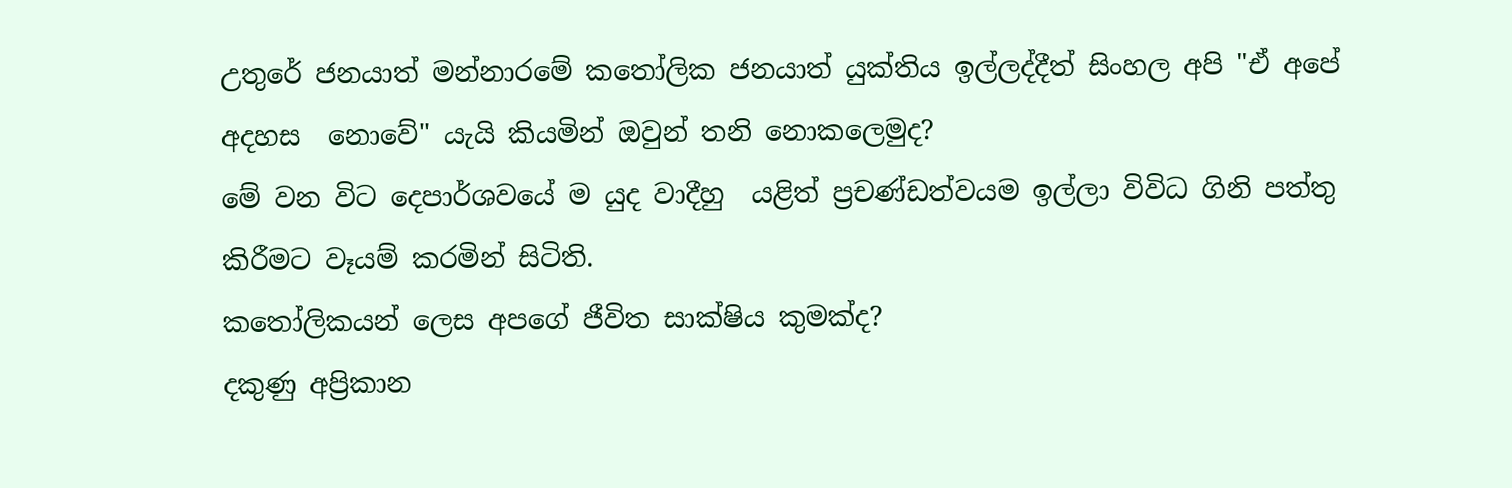උතුරේ ජනයාත් මන්නාරමේ කතෝලික ජනයාත් යුක්තිය ඉල්ලද්දීත් සිංහල අපි "ඒ අපේ අදහස  නොවේ" යැයි කියමින් ඔවුන් තනි නොකලෙමුද?
මේ වන විට දෙපාර්ශවයේ ම යුද වාදීහු  යළිත් ප්‍රචණ්ඩත්වයම ඉල්ලා විවිධ ගිනි පත්තු කිරීමට වෑයම් කරමින් සිටිති.
කතෝලිකයන් ලෙස අපගේ ජීවිත සාක්ෂිය කුමක්ද?
දකුණු අප්‍රිකාන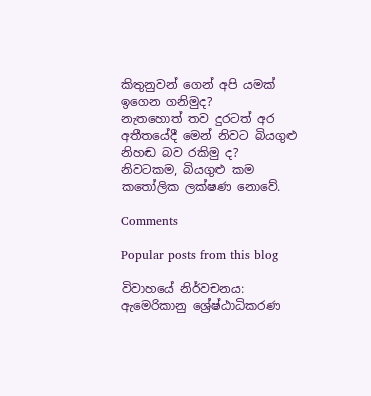කිතුනුවන් ගෙන් අපි යමක් ඉගෙන ගනිමුද?
නැතහොත් තව දුරටත් අර අතීතයේදී මෙන් නිවට බියගුළු නිහඬ බව රකිමු ද?
නිවටකම, බියගුළු කම කතෝලික ලක්ෂණ නොවේ.

Comments

Popular posts from this blog

විවාහයේ නිර්වචනය: ඇමෙරිකානු ශ්‍රේෂ්ඨාධිකරණ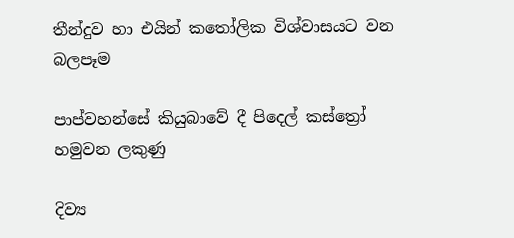තීන්දුව හා එයින් කතෝලික විශ්වාසයට වන බලපෑම

පාප්වහන්සේ කියුබාවේ දී පිදෙල් කස්ත්‍රෝ හමුවන ලකුණු

දිව්‍ය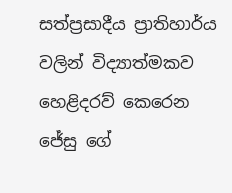සත්ප්‍රසාදීය ප්‍රාතිහාර්ය වලින් විද්‍යාත්මකව හෙළිදරව් කෙරෙන ජේසු ගේ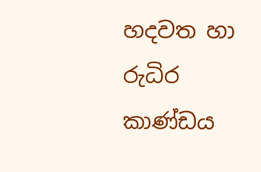හදවත හා රුධිර කාණ්ඩය